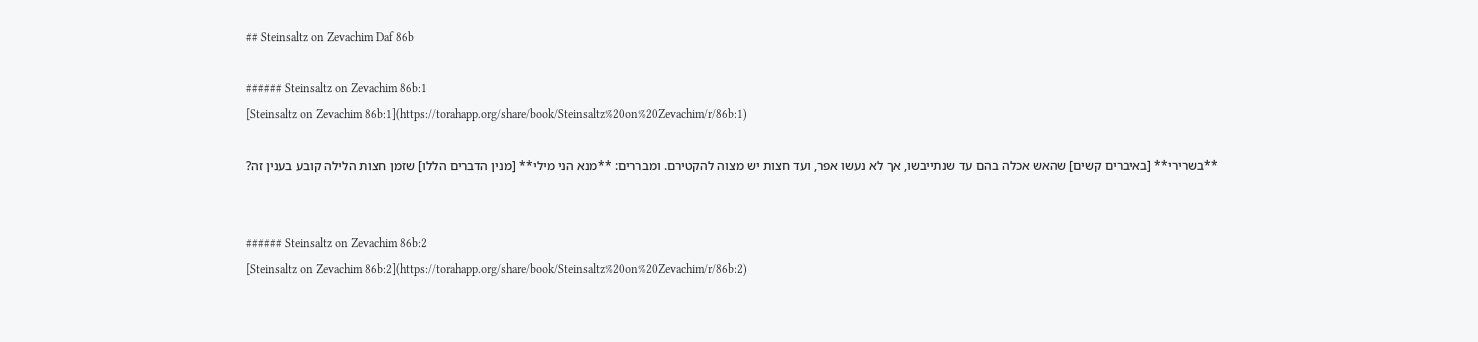## Steinsaltz on Zevachim Daf 86b

###### Steinsaltz on Zevachim 86b:1
[Steinsaltz on Zevachim 86b:1](https://torahapp.org/share/book/Steinsaltz%20on%20Zevachim/r/86b:1)

**בשרירי** [באיברים קשים] שהאש אכלה בהם עד שנתייבשו, אך לא נעשו אפר, ועד חצות יש מצוה להקטירם. ומבררים: **מנא הני מילי** [מנין הדברים הללו] שזמן חצות הלילה קובע בענין זה?


###### Steinsaltz on Zevachim 86b:2
[Steinsaltz on Zevachim 86b:2](https://torahapp.org/share/book/Steinsaltz%20on%20Zevachim/r/86b:2)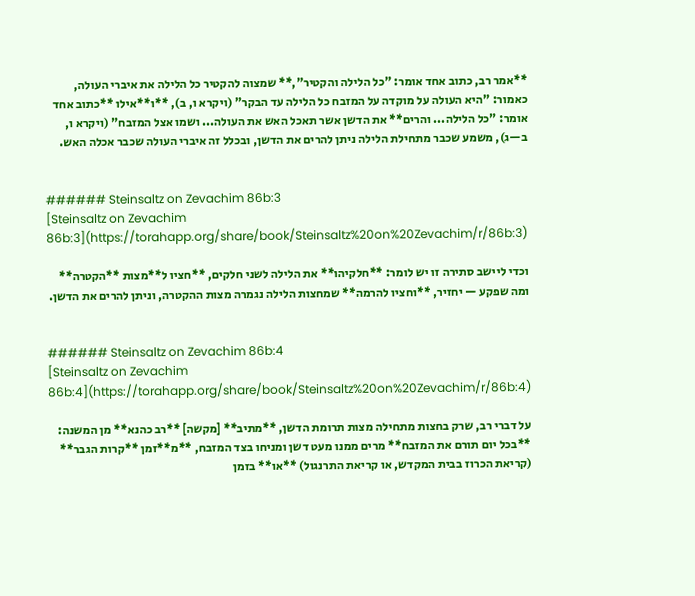**אמר רב, כתוב אחד אומר: "כל הלילה והקטיר",** שמצוה להקטיר כל הלילה את איברי העולה, כאמור: "היא העולה על מוקדה על המזבח כל הלילה עד הבקר" (ויקרא ו, ב), **ו**אילו **כתוב אחד אומר: "כל הלילה... והרים** את הדשן אשר תאכל האש את העולה... ושמו אצל המזבח" (ויקרא ו, ב—ג), משמע שכבר מתחילת הלילה ניתן להרים את הדשן, ובכלל זה איברי העולה שכבר אכלה האש.


###### Steinsaltz on Zevachim 86b:3
[Steinsaltz on Zevachim 86b:3](https://torahapp.org/share/book/Steinsaltz%20on%20Zevachim/r/86b:3)

וכדי ליישב סתירה זו יש לומר: **חלקיהו** את הלילה לשני חלקים, **חציו ל**מצות **הקטרה** ומה שפקע — יחזיר, **וחציו להרמה** שמחצות הלילה נגמרה מצות ההקטרה, וניתן להרים את הדשן.


###### Steinsaltz on Zevachim 86b:4
[Steinsaltz on Zevachim 86b:4](https://torahapp.org/share/book/Steinsaltz%20on%20Zevachim/r/86b:4)

על דברי רב, שרק בחצות מתחילה מצות תרומת הדשן, **מתיב** [מקשה] **רב כהנא** מן המשנה: **בכל יום תורם את המזבח** מרים ממנו מעט דשן ומניחו בצד המזבח, **מ**זמן **קרות הגבר** (קריאת הכרוז בבית המקדש, או קריאת התרנגול) **או** בזמן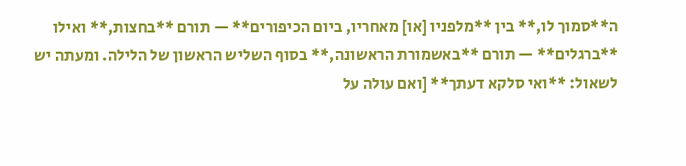ה**סמוך לו,** בין **מלפניו [או] מאחריו, ביום הכיפורים** — תורם **בחצות,** ואילו **ברגלים** — תורם **באשמורת הראשונה,** בסוף השליש הראשון של הלילה. ומעתה יש לשאול: **ואי סלקא דעתך** [ואם עולה על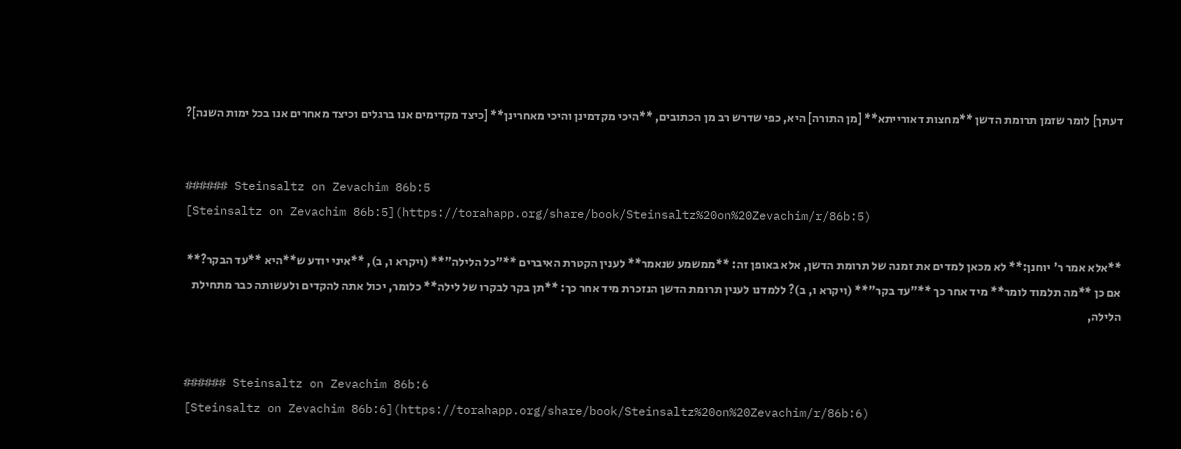דעתך] לומר שזמן תרומת הדשן **מחצות דאורייתא** [מן התורה] היא, כפי שדרש רב מן הכתובים, **היכי מקדמינן והיכי מאחרינן** [כיצד מקדימים אנו ברגלים וכיצד מאחרים אנו בכל ימות השנה]?


###### Steinsaltz on Zevachim 86b:5
[Steinsaltz on Zevachim 86b:5](https://torahapp.org/share/book/Steinsaltz%20on%20Zevachim/r/86b:5)

**אלא אמר ר' יוחנן:** לא מכאן למדים את זמנה של תרומת הדשן, אלא באופן זה: **ממשמע שנאמר** לענין הקטרת האיברים **"כל הלילה"** (ויקרא ו, ב), **איני יודע ש**היא **עד הבקר?** אם כן **מה תלמוד לומר** מיד אחר כך **"עד בקר"** (ויקרא ו, ב)? ללמדנו לענין תרומת הדשן הנזכרת מיד אחר כך: **תן בקר לבקרו של לילה** כלומר, יכול אתה להקדים ולעשותה כבר מתחילת הלילה,


###### Steinsaltz on Zevachim 86b:6
[Steinsaltz on Zevachim 86b:6](https://torahapp.org/share/book/Steinsaltz%20on%20Zevachim/r/86b:6)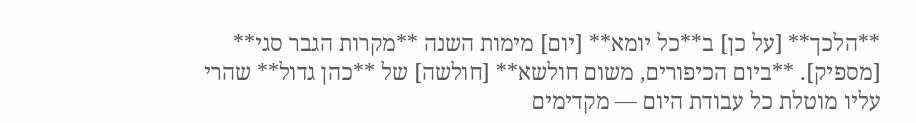**הלכך** [על כן] ב**כל יומא** [יום] מימות השנה **מקרות הגבר סגי** [מספיק]. **ביום הכיפורים, משום חולשא** [חולשה] של **כהן גדול** שהרי עליו מוטלת כל עבודת היום — מקדימים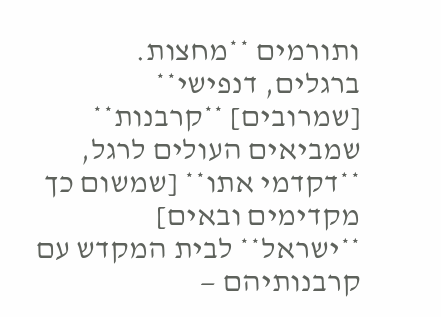ותורמים **מחצות. ברגלים, דנפישי** [שמרובים] **קרבנות** שמביאים העולים לרגל, **דקדמי אתו** [שמשום כך מקדימים ובאים] **ישראל** לבית המקדש עם קרבנותיהם —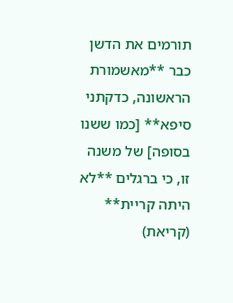תורמים את הדשן כבר **מאשמורת הראשונה, כדקתני סיפא** [כמו ששנו בסופה] של משנה זו, כי ברגלים **לא היתה קריית** (קריאת)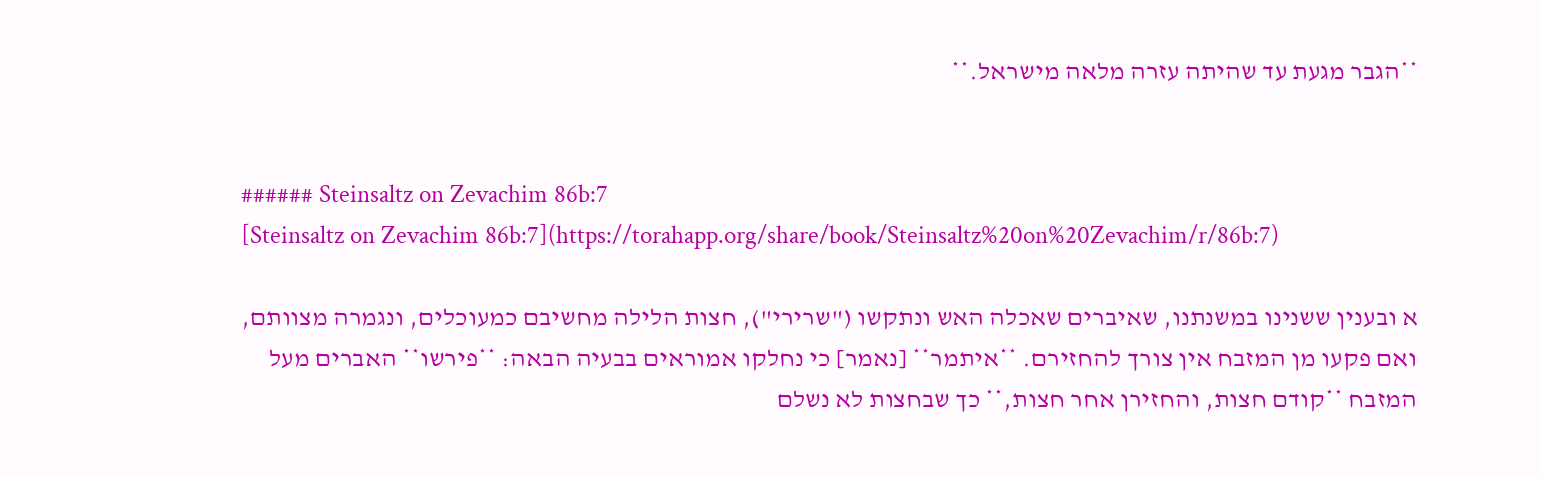**הגבר מגעת עד שהיתה עזרה מלאה מישראל.**


###### Steinsaltz on Zevachim 86b:7
[Steinsaltz on Zevachim 86b:7](https://torahapp.org/share/book/Steinsaltz%20on%20Zevachim/r/86b:7)

א ובענין ששנינו במשנתנו, שאיברים שאכלה האש ונתקשו ("שרירי"), חצות הלילה מחשיבם כמעוכלים, ונגמרה מצוותם, ואם פקעו מן המזבח אין צורך להחזירם. **איתמר** [נאמר] כי נחלקו אמוראים בבעיה הבאה: **פירשו** האברים מעל המזבח **קודם חצות, והחזירן אחר חצות,** כך שבחצות לא נשלם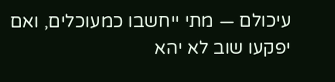עיכולם — מתי ייחשבו כמעוכלים, ואם יפקעו שוב לא יהא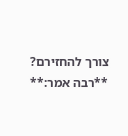צורך להחזירם? **רבה אמר:**